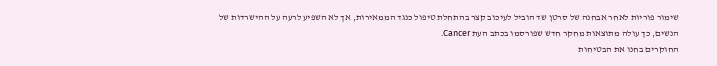שימור פוריות לאחר אבחנה של סרטן שד הוביל לעיכוב קצר בהתחלת טיפול כנגד הממאירות, אך לא השפיע לרעה על ההישרדות של הנשים, כך עולה מתוצאות מחקר חדש שפורסמו בכתב העת Cancer.
החוקרים בחנו את הבטיחות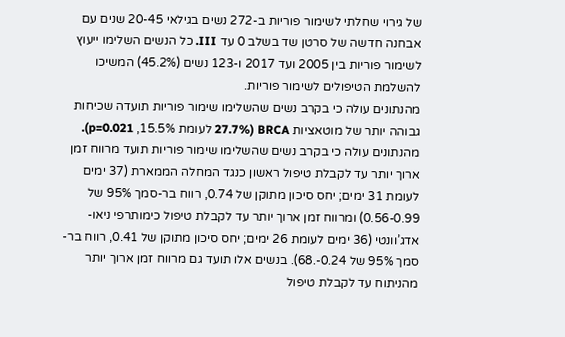של גירוי שחלתי לשימור פוריות ב-272 נשים בגילאי 20-45 שנים עם אבחנה חדשה של סרטן שד בשלב 0 עד III. כל הנשים השלימו ייעוץ לשימור פוריות בין 2005 ועד 2017 ו-123 נשים (45.2%) המשיכו להשלמת הטיפולים לשימור פוריות.
מהנתונים עולה כי בקרב נשים שהשלימו שימור פוריות תועדה שכיחות גבוהה יותר של מוטאציות BRCA (27.7% לעומת 15.5%, p=0.021).
מהנתונים עולה כי בקרב נשים שהשלימו שימור פוריות תועד מרווח זמן ארוך יותר עד לקבלת טיפול ראשון כנגד המחלה הממארת (37 ימים לעומת 31 ימים; יחס סיכון מתוקן של 0.74, רווח בר-סמך 95% של 0.56-0.99) ומרווח זמן ארוך יותר עד לקבלת טיפול כימותרפי ניאו-אדג’וונטי (36 ימים לעומת 26 ימים; יחס סיכון מתוקן של 0.41, רווח בר-סמך 95% של 0.24-.68). בנשים אלו תועד גם מרווח זמן ארוך יותר מהניתוח עד לקבלת טיפול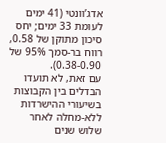אדג’וונטי (41 ימים לעומת 33 ימים; יחס סיכון מתוקן של 0.58, רווח בר-סמך 95% של 0.38-0.90).
עם זאת, לא תועדו הבדלים בין הקבוצות בשיעורי ההישרדות ללא-מחלה לאחר שלוש שנים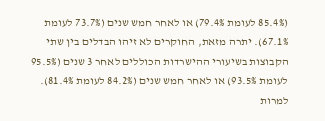(85.4% לעומת 79.4%) או לאחר חמש שנים (73.7% לעומת 67.1%). יתרה מזאת, החוקרים לא זיהו הבדלים בין שתי הקבוצות בשיעורי ההישרדות הכוללים לאחר 3 שנים (95.5% לעומת 93.5%) או לאחר חמש שנים (84.2% לעומת 81.4%).
למרות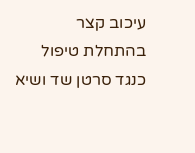עיכוב קצר בהתחלת טיפול כנגד סרטן שד ושיא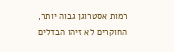רמות אסטרוגן גבוה יותר, החוקרים לא זיהו הבדלים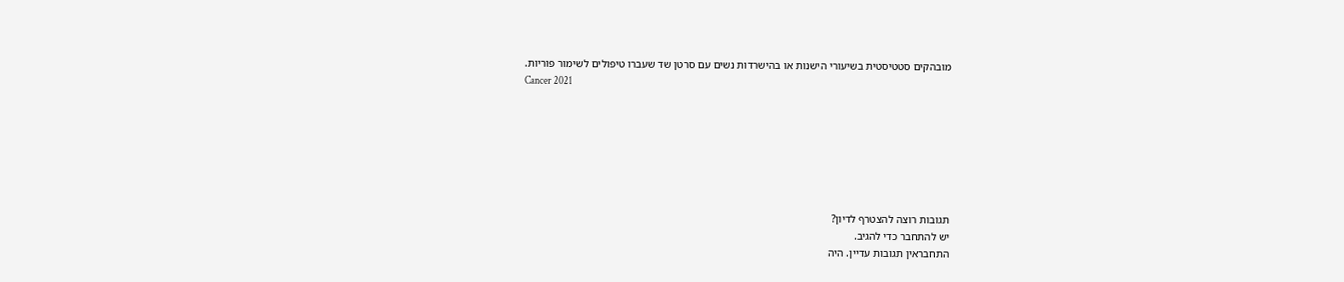מובהקים סטטיסטית בשיעורי הישנות או בהישרדות נשים עם סרטן שד שעברו טיפולים לשימור פוריות.
Cancer 2021







תגובות רוצה להצטרף לדיון?
יש להתחבר כדי להגיב.
התחבראין תגובות עדיין. היה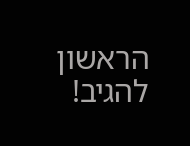הראשון להגיב!